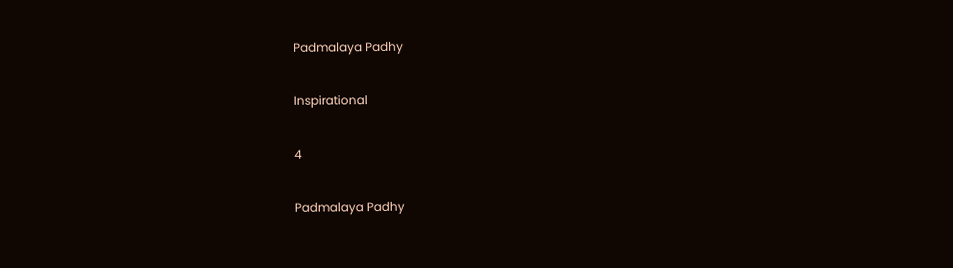Padmalaya Padhy

Inspirational

4

Padmalaya Padhy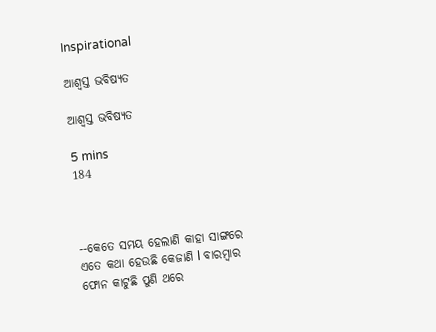Inspirational

ଆଶ୍ୱସ୍ତ ଭବିଷ୍ୟତ

ଆଶ୍ୱସ୍ତ ଭବିଷ୍ୟତ

5 mins
184



--କେତେ ସମୟ ହେଲାଣି କାହା ସାଙ୍ଗରେ ଏତେ କଥା ହେଉଛି କେଜାଣି l ବାରମ୍ବାର ଫୋନ କାଟୁଛି ପୁଣି ଥରେ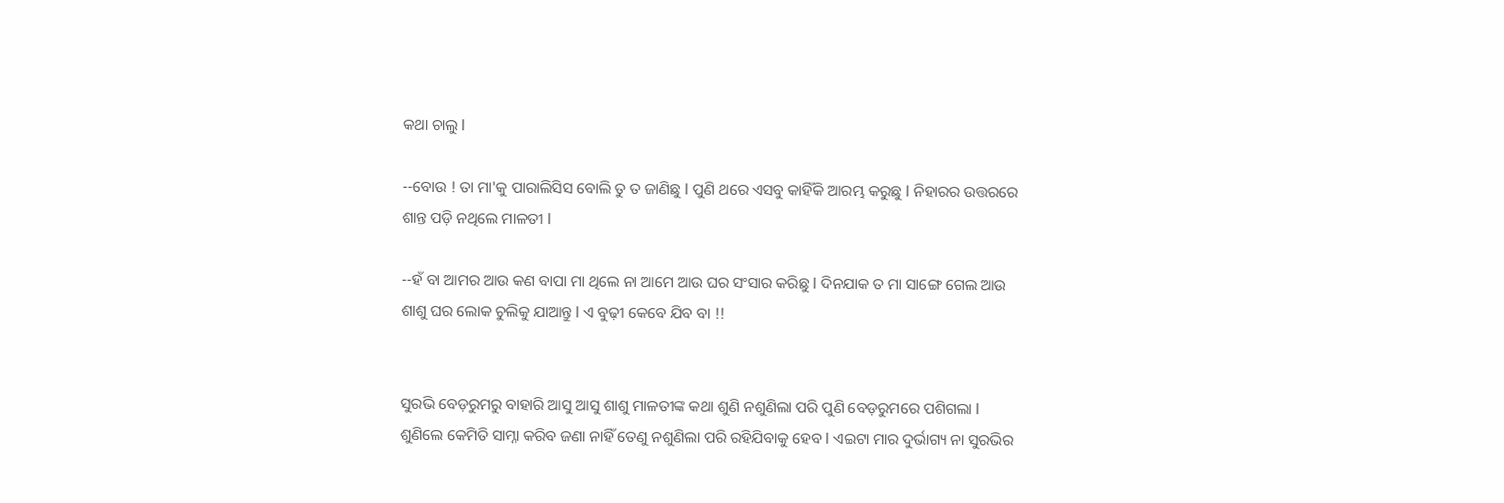କଥା ଚାଲୁ l

--ବୋଉ ! ତା ମା'କୁ ପାରାଲିସିସ ବୋଲି ତୁ ତ ଜାଣିଛୁ l ପୁଣି ଥରେ ଏସବୁ କାହିଁକି ଆରମ୍ଭ କରୁଛୁ l ନିହାରର ଉତ୍ତରରେ ଶାନ୍ତ ପଡ଼ି ନଥିଲେ ମାଳତୀ l

--ହଁ ବା ଆମର ଆଉ କଣ ବାପା ମା ଥିଲେ ନା ଆମେ ଆଉ ଘର ସଂସାର କରିଛୁ l ଦିନଯାକ ତ ମା ସାଙ୍ଗେ ଗେଲ ଆଉ ଶାଶୁ ଘର ଲୋକ ଚୁଲିକୁ ଯାଆନ୍ତୁ l ଏ ବୁଢ଼ୀ କେବେ ଯିବ ବା !!


ସୁରଭି ବେଡ଼ରୁମରୁ ବାହାରି ଆସୁ ଆସୁ ଶାଶୁ ମାଳତୀଙ୍କ କଥା ଶୁଣି ନଶୁଣିଲା ପରି ପୁଣି ବେଡ଼ରୁମରେ ପଶିଗଲା l ଶୁଣିଲେ କେମିତି ସାମ୍ନା କରିବ ଜଣା ନାହିଁ ତେଣୁ ନଶୁଣିଲା ପରି ରହିଯିବାକୁ ହେବ l ଏଇଟା ମାର ଦୁର୍ଭାଗ୍ୟ ନା ସୁରଭିର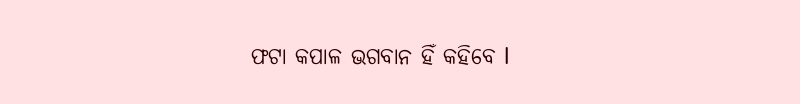ଫଟା କପାଳ ଭଗବାନ ହିଁ କହିବେ l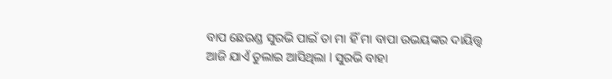ବାପ ଛେଉଣ୍ଡ ସୁରଭି ପାଇଁ ତା ମା ହିଁ ମା ବାପା ଉଭୟଙ୍କର ଦାୟିତ୍ତ୍ୱ ଆଜି ଯାଏଁ ତୁଲାଇ ଆସିଥିଲା l ସୁରଭି ବାହା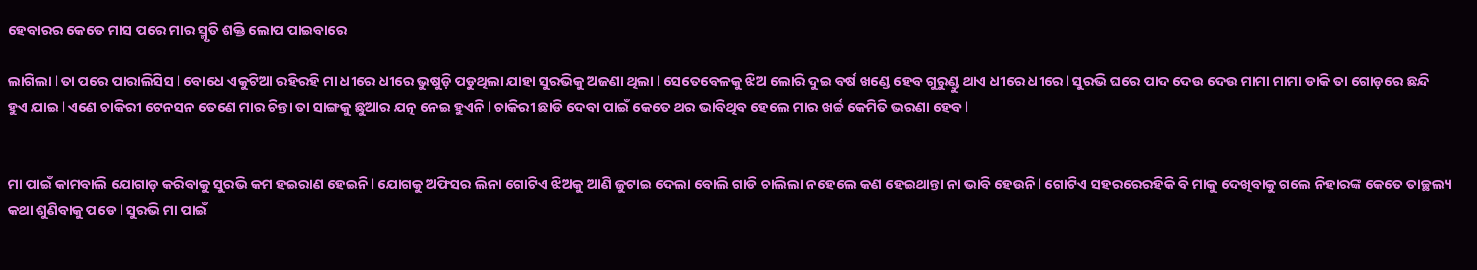ହେବାରର କେତେ ମାସ ପରେ ମାର ସ୍ମୃତି ଶକ୍ତି ଲୋପ ପାଇବାରେ

ଲାଗିଲା l ତା ପରେ ପାରାଲିସିସ l ବୋଧେ ଏକୁଟିଆ ରହିରହି ମା ଧୀରେ ଧୀରେ ଭୁଷୁଡ଼ି ପଡୁଥିଲା ଯାହା ସୁରଭିକୁ ଅଜଣା ଥିଲା l ସେତେବେଳକୁ ଝିଅ ଲୋରି ଦୁଇ ବର୍ଷ ଖଣ୍ଡେ ହେବ ଗୁରୁଣ୍ଡୁ ଥାଏ ଧୀରେ ଧୀରେ l ସୁରଭି ଘରେ ପାଦ ଦେଉ ଦେଉ ମାମା ମାମା ଡାକି ତା ଗୋଡ଼ରେ ଛନ୍ଦି ହୁଏ ଯାଇ l ଏଣେ ଚାକିରୀ ଟେନସନ ତେଣେ ମାର ଚିନ୍ତା ତା ସାଙ୍ଗକୁ ଛୁଆର ଯତ୍ନ ନେଇ ହୁଏନି l ଚାକିରୀ ଛାଡି ଦେବା ପାଇଁ କେତେ ଥର ଭାବିଥିବ ହେଲେ ମାର ଖର୍ଚ୍ଚ କେମିତି ଭରଣା ହେବ l


ମା ପାଇଁ କାମବାଲି ଯୋଗାଡ଼ କରିବାକୁ ସୁରଭି କମ ହଇରାଣ ହେଇନି l ଯୋଗକୁ ଅଫିସର ଲିନା ଗୋଟିଏ ଝିଅକୁ ଆଣି ଜୁଟାଇ ଦେଲା ବୋଲି ଗାଡି ଚାଲିଲା ନହେଲେ କଣ ହେଇଥାନ୍ତା ନା ଭାବି ହେଉନି l ଗୋଟିଏ ସହରରେରହିକି ବି ମାକୁ ଦେଖିବାକୁ ଗଲେ ନିହାରଙ୍କ କେତେ ତାଚ୍ଛଲ୍ୟ କଥା ଶୁଣିବାକୁ ପଡେ l ସୁରଭି ମା ପାଇଁ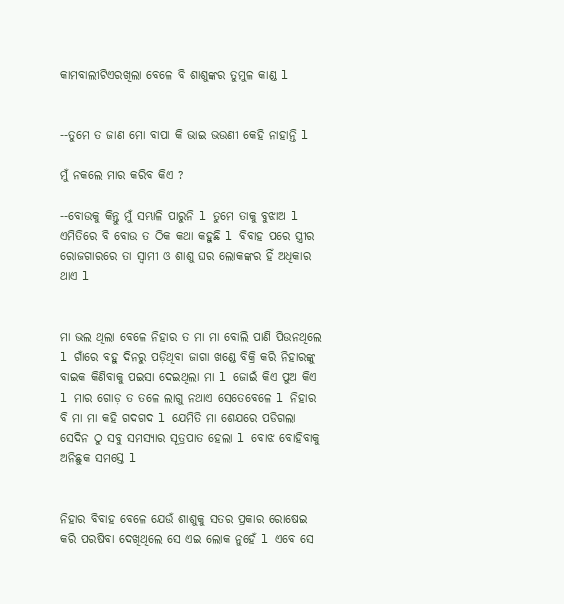କାମବାଲୀଟିଏରଖିଲା ବେଳେ ବି ଶାଶୁଙ୍କର ତୁମୁଳ କାଣ୍ଡ l


--ତୁମେ ତ ଜାଣ ମୋ ବାପା କି ଭାଇ ଭଉଣୀ କେହି ନାହାନ୍ତି l

ମୁଁ ନକଲେ ମାର କରିବ କିଏ ?

--ବୋଉକୁ କିନ୍ତୁ ମୁଁ ସମ୍ଭାଳି ପାରୁନି l ତୁମେ ତାକୁ ବୁଝାଅ l ଏମିତିରେ ବି ବୋଉ ତ ଠିକ କଥା କହୁଛି l ବିବାହ ପରେ ସ୍ତ୍ରୀର ରୋଜଗାରରେ ତା ସ୍ୱାମୀ ଓ ଶାଶୁ ଘର ଲୋକଙ୍କର ହିଁ ଅଧିକାର ଥାଏ l


ମା ଭଲ ଥିଲା ବେଳେ ନିହାର ତ ମା ମା ବୋଲି ପାଣି ପିଉନଥିଲେ l ଗାଁରେ ବହୁ ଦିନରୁ ପଡ଼ିଥିବା ଜାଗା ଖଣ୍ଡେ ବିକ୍ରି କରି ନିହାରଙ୍କୁ ବାଇକ କିଣିବାକୁ ପଇସା ଦେଇଥିଲା ମା l ଜୋଇଁ କିଏ ପୁଅ କିଏ l ମାର ଗୋଡ଼ ତ ତଳେ ଲାଗୁ ନଥାଏ ସେତେବେଳେ l ନିହାର ବି ମା ମା କହି ଗଦଗଦ l ଯେମିତି ମା ଶେଯରେ ପଡିଗଲା ସେଦିନ ଠୁ ସବୁ ସମସ୍ୟାର ସୂତ୍ରପାତ ହେଲା l ବୋଝ ବୋହିବାକୁ ଅନିଛୁକ ସମସ୍ତେ l


ନିହାର ବିବାହ ବେଳେ ଯେଉଁ ଶାଶୁକୁ ସତର ପ୍ରକାର ରୋଷେଇ କରି ପରଷିବା ଦେଖିଥିଲେ ସେ ଏଇ ଲୋକ ନୁହେଁ l ଏବେ ସେ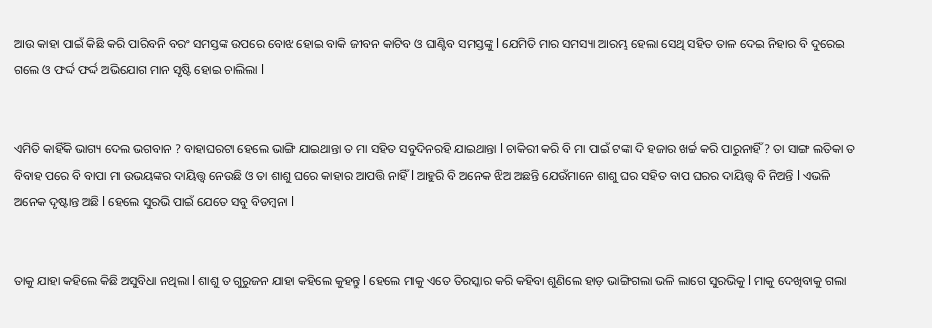ଆଉ କାହା ପାଇଁ କିଛି କରି ପାରିବନି ବରଂ ସମସ୍ତଙ୍କ ଉପରେ ବୋଝ ହୋଇ ବାକି ଜୀବନ କାଟିବ ଓ ଘାଣ୍ଟିବ ସମସ୍ତଙ୍କୁ l ଯେମିତି ମାର ସମସ୍ୟା ଆରମ୍ଭ ହେଲା ସେଥି ସହିତ ତାଳ ଦେଇ ନିହାର ବି ଦୁରେଇ ଗଲେ ଓ ଫର୍ଦ୍ଦ ଫର୍ଦ୍ଦ ଅଭିଯୋଗ ମାନ ସୃଷ୍ଟି ହୋଇ ଚାଲିଲା l


ଏମିତି କାହିଁକି ଭାଗ୍ୟ ଦେଲ ଭଗବାନ ? ବାହାଘରଟା ହେଲେ ଭାଙ୍ଗି ଯାଇଥାନ୍ତା ତ ମା ସହିତ ସବୁଦିନରହି ଯାଇଥାନ୍ତା l ଚାକିରୀ କରି ବି ମା ପାଇଁ ଟଙ୍କା ଦି ହଜାର ଖର୍ଚ୍ଚ କରି ପାରୁନାହିଁ ? ତା ସାଙ୍ଗ ଲତିକା ତ ବିବାହ ପରେ ବି ବାପା ମା ଉଭୟଙ୍କର ଦାୟିତ୍ତ୍ୱ ନେଉଛି ଓ ତା ଶାଶୁ ଘରେ କାହାର ଆପତ୍ତି ନାହିଁ l ଆହୁରି ବି ଅନେକ ଝିଅ ଅଛନ୍ତି ଯେଉଁମାନେ ଶାଶୁ ଘର ସହିତ ବାପ ଘରର ଦାୟିତ୍ତ୍ୱ ବି ନିଅନ୍ତି l ଏଭଳି ଅନେକ ଦୃଷ୍ଟାନ୍ତ ଅଛି l ହେଲେ ସୁରଭି ପାଇଁ ଯେତେ ସବୁ ବିଡମ୍ବନା l


ତାକୁ ଯାହା କହିଲେ କିଛି ଅସୁବିଧା ନଥିଲା l ଶାଶୁ ତ ଗୁରୁଜନ ଯାହା କହିଲେ କୁହନ୍ତୁ l ହେଲେ ମାକୁ ଏତେ ତିରସ୍କାର କରି କହିବା ଶୁଣିଲେ ହାଡ଼ ଭାଙ୍ଗିଗଲା ଭଳି ଲାଗେ ସୁରଭିକୁ l ମାକୁ ଦେଖିବାକୁ ଗଲା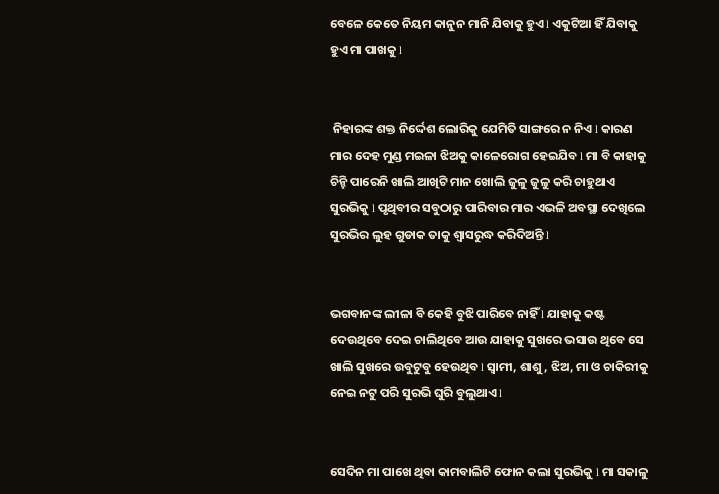ବେଳେ କେତେ ନିୟମ କାନୁନ ମାନି ଯିବାକୁ ହୁଏ l ଏକୁଟିଆ ହିଁ ଯିବାକୁ ହୁଏ ମା ପାଖକୁ l


 ନିହାରଙ୍କ ଶକ୍ତ ନିର୍ଦ୍ଦେଶ ଲୋରିକୁ ଯେମିତି ସାଙ୍ଗରେ ନ ନିଏ l କାରଣ ମାର ଦେହ ମୁଣ୍ଡ ମଇଳା ଝିଅକୁ କାଳେରୋଗ ହେଇଯିବ l ମା ବି କାହାକୁ ଚିନ୍ହି ପାରେନି ଖାଲି ଆଖିଟି ମାନ ଖୋଲି ଜୁଳୁ ଜୁଳୁ କରି ଚାହୁଥାଏ ସୁରଭିକୁ l ପୃଥିବୀର ସବୁଠାରୁ ପାରିବାର ମାର ଏଭଳି ଅବସ୍ଥା ଦେଖିଲେ ସୁରଭିର ଲୁହ ଗୁଡାକ ତାକୁ ଶ୍ୱାସରୁଦ୍ଧ କରିଦିଅନ୍ତି l


ଭଗବାନଙ୍କ ଲୀଳା ବି କେହି ବୁଝି ପାରିବେ ନାହିଁ l ଯାହାକୁ କଷ୍ଟ ଦେଉଥିବେ ଦେଇ ଚାଲିଥିବେ ଆଉ ଯାହାକୁ ସୁଖରେ ଭସାଉ ଥିବେ ସେ ଖାଲି ସୁଖରେ ଉବୁଟୁବୁ ହେଉଥିବ l ସ୍ୱାମୀ, ଶାଶୁ, ଝିଅ, ମା ଓ ଚାକିରୀକୁ ନେଇ ନଟୁ ପରି ସୁରଭି ଘୁରି ବୁଲୁଥାଏ l


ସେଦିନ ମା ପାଖେ ଥିବା କାମବାଲିଟି ଫୋନ କଲା ସୁରଭିକୁ l ମା ସକାଳୁ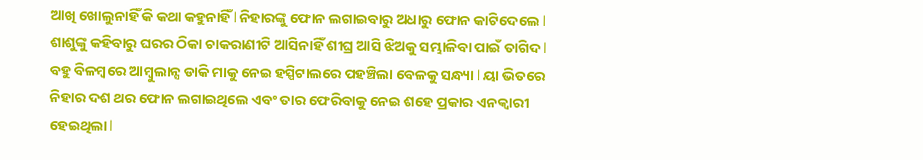ଆଖି ଖୋଲୁନାହିଁ କି କଥା କହୁନାହିଁ l ନିହାରଙ୍କୁ ଫୋନ ଲଗାଇବାରୁ ଅଧାରୁ ଫୋନ କାଟିଦେଲେ l ଶାଶୁଙ୍କୁ କହିବାରୁ ଘରର ଠିକା ଚାକରାଣୀଟି ଆସିନାହିଁ ଶୀଘ୍ର ଆସି ଝିଅକୁ ସମ୍ଭାଳିବା ପାଇଁ ତାଗିଦ l ବହୁ ବିଳମ୍ବରେ ଆମ୍ବୁଲାନ୍ସ ଡାକି ମାକୁ ନେଇ ହସ୍ପିଟାଲରେ ପହଞ୍ଚିଲା ବେଳକୁ ସନ୍ଧ୍ୟା l ୟା ଭିତରେ ନିହାର ଦଶ ଥର ଫୋନ ଲଗାଇଥିଲେ ଏବଂ ତାର ଫେରିବାକୁ ନେଇ ଶହେ ପ୍ରକାର ଏନକ୍ୱାରୀ ହେଇଥିଲା l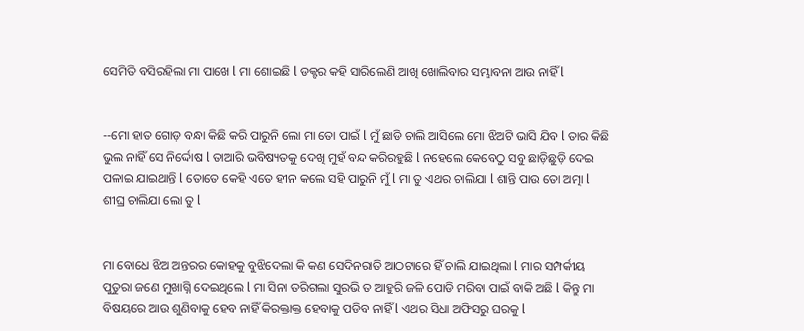ସେମିତି ବସିରହିଲା ମା ପାଖେ l ମା ଶୋଇଛି l ଡକ୍ଟର କହି ସାରିଲେଣି ଆଖି ଖୋଲିବାର ସମ୍ଭାବନା ଆଉ ନାହିଁ l


--ମୋ ହାତ ଗୋଡ଼ ବନ୍ଧା କିଛି କରି ପାରୁନି ଲୋ ମା ତୋ ପାଇଁ l ମୁଁ ଛାଡି ଚାଲି ଆସିଲେ ମୋ ଝିଅଟି ଭାସି ଯିବ l ତାର କିଛି ଭୁଲ ନାହିଁ ସେ ନିର୍ଦ୍ଦୋଷ l ତାଆରି ଭବିଷ୍ୟତକୁ ଦେଖି ମୁହଁ ବନ୍ଦ କରିରହୁଛି l ନହେଲେ କେବେଠୁ ସବୁ ଛାଡ଼ିଛୁଡ଼ି ଦେଇ ପଳାଇ ଯାଇଥାନ୍ତି l ତୋତେ କେହି ଏତେ ହୀନ କଲେ ସହି ପାରୁନି ମୁଁ l ମା ତୁ ଏଥର ଚାଲିଯା l ଶାନ୍ତି ପାଉ ତୋ ଅତ୍ମା l ଶୀଘ୍ର ଚାଲିଯା ଲୋ ତୁ l


ମା ବୋଧେ ଝିଅ ଅନ୍ତରର କୋହକୁ ବୁଝିଦେଲା କି କଣ ସେଦିନରାତି ଆଠଟାରେ ହିଁ ଚାଲି ଯାଇଥିଲା l ମାର ସମ୍ପର୍କୀୟ ପୁତୁରା ଜଣେ ମୁଖାଗ୍ନି ଦେଇଥିଲେ l ମା ସିନା ତରିଗଲା ସୁରଭି ତ ଆହୁରି ଜଳି ପୋଡି ମରିବା ପାଇଁ ବାକି ଅଛି l କିନ୍ତୁ ମା ବିଷୟରେ ଆଉ ଶୁଣିବାକୁ ହେବ ନାହିଁ କିରକ୍ତାକ୍ତ ହେବାକୁ ପଡିବ ନାହିଁ l ଏଥର ସିଧା ଅଫିସରୁ ଘରକୁ l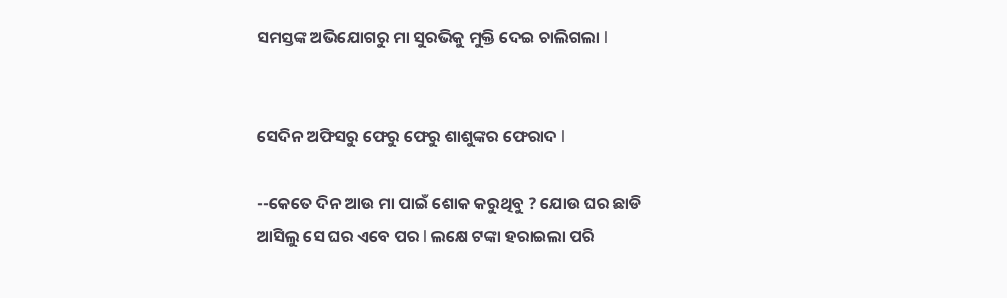ସମସ୍ତଙ୍କ ଅଭିଯୋଗରୁ ମା ସୁରଭିକୁ ମୁକ୍ତି ଦେଇ ଚାଲିଗଲା l


ସେଦିନ ଅଫିସରୁ ଫେରୁ ଫେରୁ ଶାଶୁଙ୍କର ଫେରାଦ l

--କେତେ ଦିନ ଆଉ ମା ପାଇଁ ଶୋକ କରୁଥିବୁ ? ଯୋଉ ଘର ଛାଡି ଆସିଲୁ ସେ ଘର ଏବେ ପର l ଲକ୍ଷେ ଟଙ୍କା ହରାଇଲା ପରି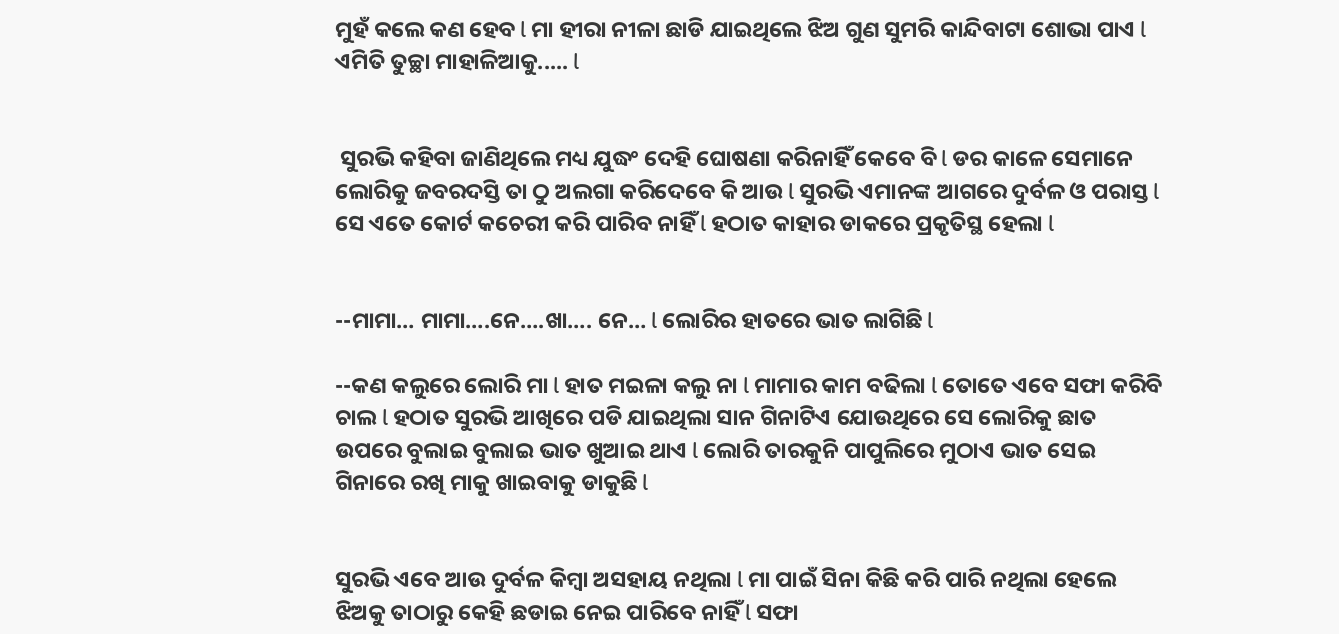ମୁହଁ କଲେ କଣ ହେବ l ମା ହୀରା ନୀଳା ଛାଡି ଯାଇଥିଲେ ଝିଅ ଗୁଣ ସୁମରି କାନ୍ଦିବାଟା ଶୋଭା ପାଏ l ଏମିତି ତୁଚ୍ଛା ମାହାଳିଆକୁ..... l


 ସୁରଭି କହିବା ଜାଣିଥିଲେ ମଧ୍ୟ ଯୁଦ୍ଧଂ ଦେହି ଘୋଷଣା କରିନାହିଁ କେବେ ବି l ଡର କାଳେ ସେମାନେ ଲୋରିକୁ ଜବରଦସ୍ତି ତା ଠୁ ଅଲଗା କରିଦେବେ କି ଆଉ l ସୁରଭି ଏମାନଙ୍କ ଆଗରେ ଦୁର୍ବଳ ଓ ପରାସ୍ତ l ସେ ଏତେ କୋର୍ଟ କଚେରୀ କରି ପାରିବ ନାହିଁ l ହଠାତ କାହାର ଡାକରେ ପ୍ରକୃତିସ୍ଥ ହେଲା l


--ମାମା… ମାମା….ନେ….ଖା…. ନେ… l ଲୋରିର ହାତରେ ଭାତ ଲାଗିଛି l

--କଣ କଲୁରେ ଲୋରି ମା l ହାତ ମଇଳା କଲୁ ନା l ମାମାର କାମ ବଢିଲା l ତୋତେ ଏବେ ସଫା କରିବି ଚାଲ l ହଠାତ ସୁରଭି ଆଖିରେ ପଡି ଯାଇଥିଲା ସାନ ଗିନାଟିଏ ଯୋଉଥିରେ ସେ ଲୋରିକୁ ଛାତ ଉପରେ ବୁଲାଇ ବୁଲାଇ ଭାତ ଖୁଆଇ ଥାଏ l ଲୋରି ତାରକୁନି ପାପୁଲିରେ ମୁଠାଏ ଭାତ ସେଇ ଗିନାରେ ରଖି ମାକୁ ଖାଇବାକୁ ଡାକୁଛି l


ସୁରଭି ଏବେ ଆଉ ଦୁର୍ବଳ କିମ୍ବା ଅସହାୟ ନଥିଲା l ମା ପାଇଁ ସିନା କିଛି କରି ପାରି ନଥିଲା ହେଲେ ଝିଅକୁ ତାଠାରୁ କେହି ଛଡାଇ ନେଇ ପାରିବେ ନାହିଁ l ସଫା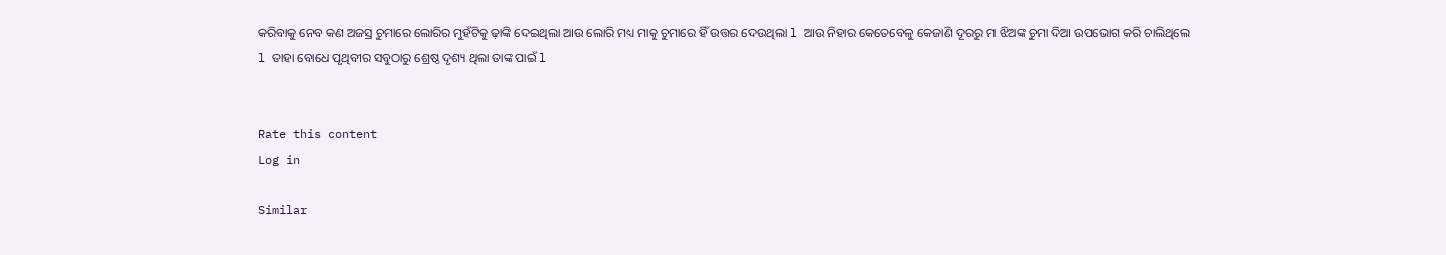କରିବାକୁ ନେବ କଣ ଅଜସ୍ର ଚୁମାରେ ଲୋରିର ମୁହଁଟିକୁ ଢ଼ାଙ୍କି ଦେଇଥିଲା ଆଉ ଲୋରି ମଧ୍ୟ ମାକୁ ଚୁମାରେ ହିଁ ଉତ୍ତର ଦେଉଥିଲା l ଆଉ ନିହାର କେତେବେଳୁ କେଜାଣି ଦୂରରୁ ମା ଝିଅଙ୍କ ଚୁମା ଦିଆ ଉପଭୋଗ କରି ଚାଲିଥିଲେ l ତାହା ବୋଧେ ପୃଥିବୀର ସବୁଠାରୁ ଶ୍ରେଷ୍ଠ ଦୃଶ୍ୟ ଥିଲା ତାଙ୍କ ପାଇଁ l


Rate this content
Log in

Similar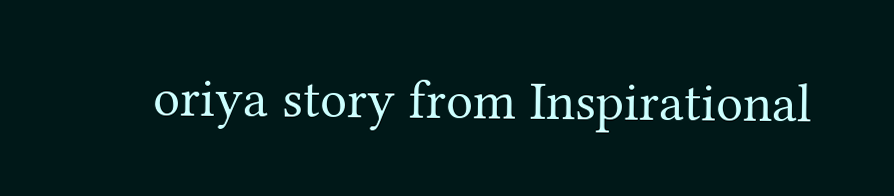oriya story from Inspirational